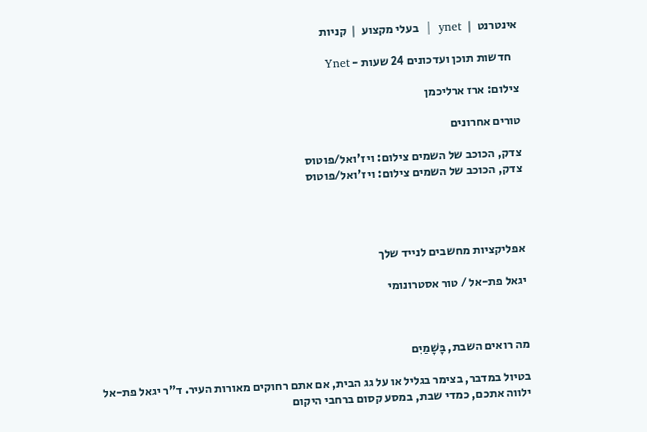אינטרנט  |  ynet  |  בעלי מקצוע  |  קניות

   חדשות תוכן ועדכונים 24 שעות - Ynet

צילום: ארז ארליכמן

טורים אחרונים

צדק, הכוכב של השמים צילום: ויז'ואל/פוטוס
צדק, הכוכב של השמים צילום: ויז'ואל/פוטוס




אפליקציות מחשבים לנייד שלך

יגאל פת-אל / טור אסטרונומי



מה רואים השבת, בָּשָׁמַיִם

בטיול במדבר, בצימר בגליל או על גג הבית, אם אתם רחוקים מאורות העיר. ד"ר יגאל פת-אל ילווה אתכם, כמדי שבת, במסע קסום ברחבי היקום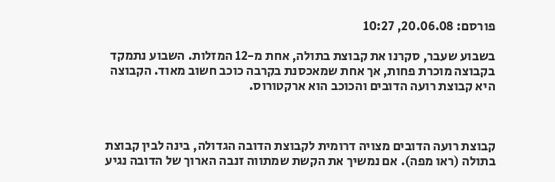פורסם: 20.06.08, 10:27

בשבוע שעבר, סקרנו את קבוצת בתולה, אחת מ-12 המזלות. השבוע נתמקד בקבוצה מוכרת פחות, אך אחת שמאכסנת בקרבה כוכב חשוב מאוד. הקבוצה היא קבוצת רועה הדובים והכוכב הוא ארקטורוס.



קבוצת רועה הדובים מצויה דרומית לקבוצת הדובה הגדולה, בינה לבין קבוצת בתולה (ראו מפה). אם נמשיך את הקשת שמתווה זנבה הארוך של הדובה נגיע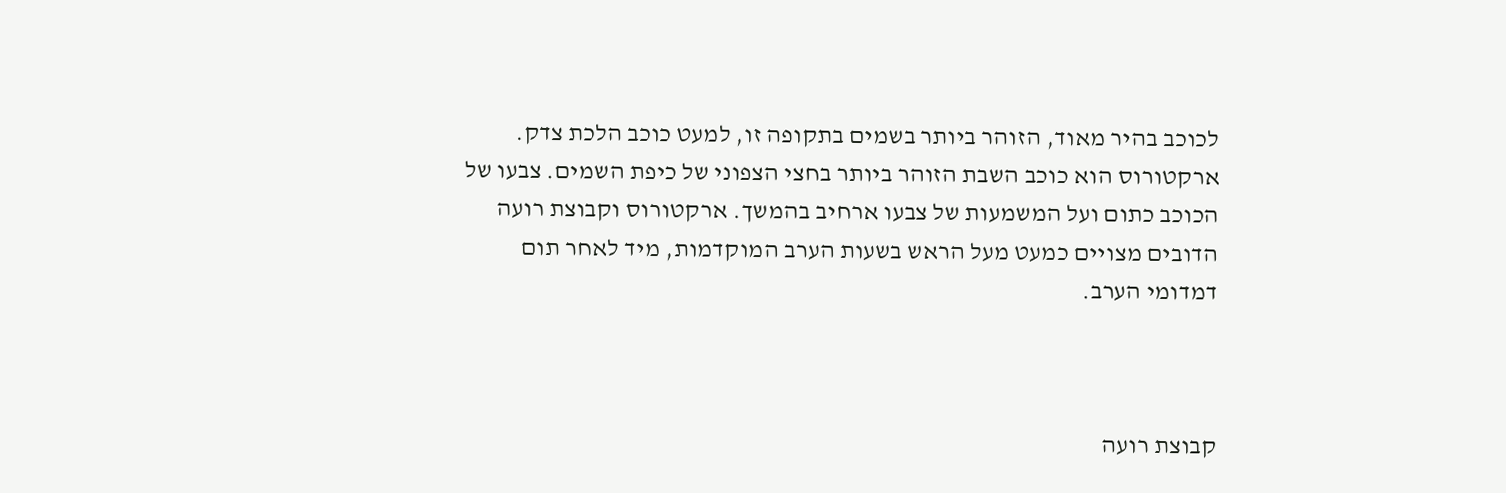לכוכב בהיר מאוד, הזוהר ביותר בשמים בתקופה זו, למעט כוכב הלכת צדק. ארקטורוס הוא כוכב השבת הזוהר ביותר בחצי הצפוני של כיפת השמים. צבעו של הכוכב כתום ועל המשמעות של צבעו ארחיב בהמשך. ארקטורוס וקבוצת רועה הדובים מצויים כמעט מעל הראש בשעות הערב המוקדמות, מיד לאחר תום דמדומי הערב.



קבוצת רועה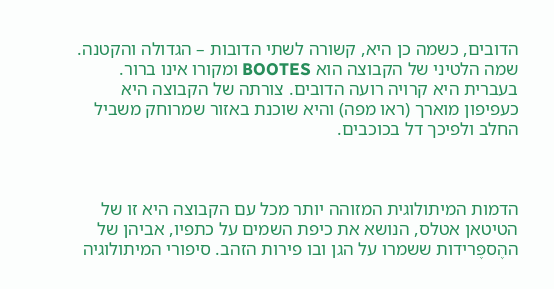הדובים, כשמה כן היא, קשורה לשתי הדובות – הגדולה והקטנה. שמה הלטיני של הקבוצה הוא BOOTES ומקורו אינו ברור. בעברית היא קרויה רועה הדובים. צורתה של הקבוצה היא כעפיפון מוארך (ראו מפה) והיא שוכנת באזור שמרוחק משביל החלב ולפיכך דל בכוכבים.



הדמות המיתולוגית המזוהה יותר מכל עם הקבוצה היא זו של הטיטאן אטלס, הנושא את כיפת השמים על כתפיו, אביהן של ההֶספֶרידות ששמרו על הגן ובו פירות הזהב. סיפורי המיתולוגיה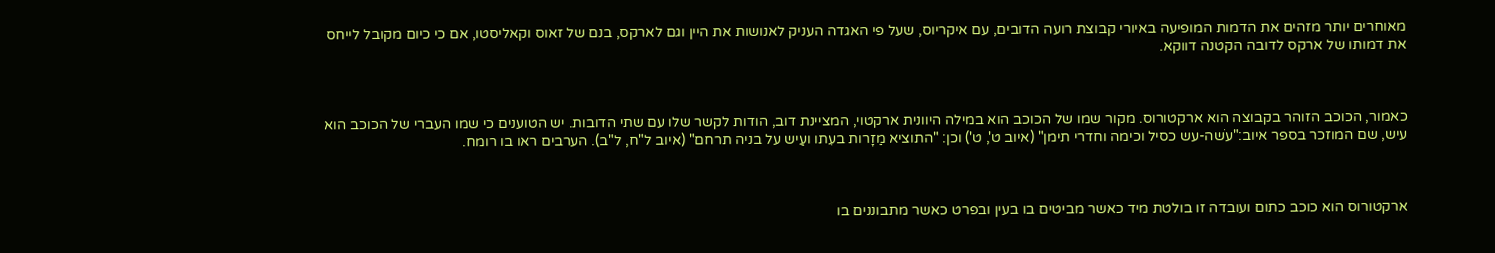מאוחרים יותר מזהים את הדמות המופיעה באיורי קבוצת רועה הדובים, עם איקריוס, שעל פי האגדה העניק לאנושות את היין וגם לארקס, בנם של זאוס וקאליסטו, אם כי כיום מקובל לייחס את דמותו של ארקס לדובה הקטנה דווקא.



כאמור, הכוכב הזוהר בקבוצה הוא ארקטורוס. מקור שמו של הכוכב הוא במילה היוונית ארקטוי, המציינת דוב, הודות לקשר שלו עם שתי הדובות. יש הטוענים כי שמו העברי של הכוכב הוא עיש, שם המוזכר בספר איוב:"עֹשה-עש כסיל וכימה וחדרי תימן" (איוב ט', ט') וכן: "התוציא מַזָרות בעִתו ועַיש על בניה תרחם" (איוב ל"ח, ל"ב). הערבים ראו בו רומח.



ארקטורוס הוא כוכב כתום ועובדה זו בולטת מיד כאשר מביטים בו בעין ובפרט כאשר מתבוננים בו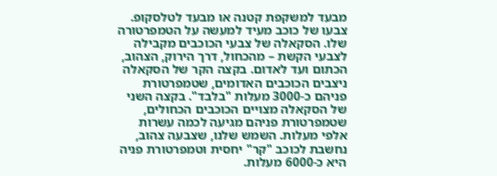מבעד למשקפת קטנה או מבעד לטלסקופ. צבעו של כוכב מעיד למעשה על הטמפרטורה שלו. הסקאלה של צבעי הכוכבים מקבילה לצבעי הקשת – מהכחול, דרך הירוק, הצהוב, הכתום ועד לאדום. בקצה הקר של הסקאלה ניצבים הכוכבים האדומים, שטמפרטורת פניהם כ-3000 מעלות "בלבד". בקצה השני של הסקאלה מצויים הכוכבים הכחולים, שטמפרטורת פניהם מגיעה לכמה עשרות אלפי מעלות. השמש שלנו, שצבעה צהוב, נחשבת לכוכב "קר" יחסית וטמפרטורת פניה היא כ-6000 מעלות.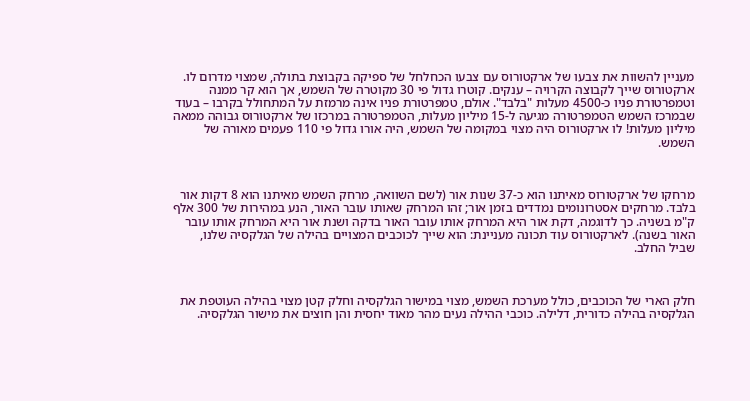מעניין להשוות את צבעו של ארקטורוס עם צבעו הכחלחל של ספיקה בקבוצת בתולה, שמצוי מדרום לו. ארקטורוס שייך לקבוצה הקרויה – ענקים. קוטרו גדול פי 30 מקוטרה של השמש, אך הוא קר ממנה וטמפרטורת פניו כ-4500 מעלות "בלבד". אולם, טמפרטורת פניו אינה מרמזת על המתחולל בקרבו – בעוד שבמרכז השמש הטמפרטורה מגיעה ל-15 מיליון מעלות, הטמפרטורה במרכזו של ארקטורוס גבוהה ממאה מיליון מעלות! לו ארקטורוס היה מצוי במקומה של השמש, היה אורו גדול פי 110 פעמים מאורה של השמש.



מרחקו של ארקטורוס מאיתנו הוא כ-37 שנות אור (לשם השוואה, מרחק השמש מאיתנו הוא 8 דקות אור בלבד. מרחקים אסטרונומים נמדדים בזמן אור; זהו המרחק שאותו עובר האור, הנע במהירות של 300 אלף ק"מ בשניה. כך לדוגמה, דקת אור היא המרחק אותו עובר האור בדקה ושנת אור היא המרחק אותו עובר האור בשנה). לארקטורוס עוד תכונה מעניינת: הוא שייך לכוכבים המצויים בהילה של הגלקסיה שלנו, שביל החלב.



חלק הארי של הכוכבים, כולל מערכת השמש, מצוי במישור הגלקסיה וחלק קטן מצוי בהילה העוטפת את הגלקסיה בהילה כדורית, דלילה. כוכבי ההילה נעים מהר מאוד יחסית והן חוצים את מישור הגלקסיה.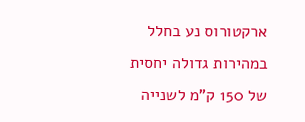ארקטורוס נע בחלל במהירות גדולה יחסית של 150 ק"מ לשנייה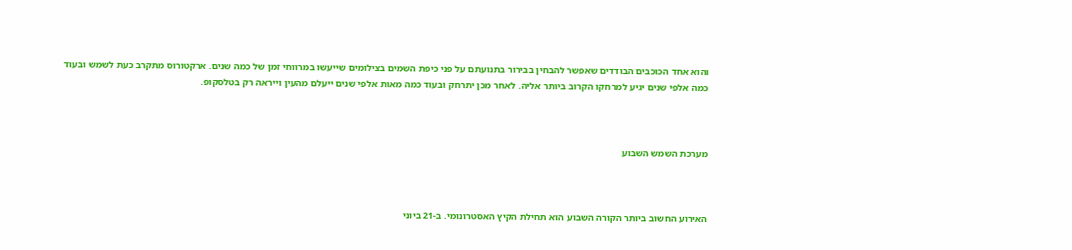והוא אחד הכוכבים הבודדים שאפשר להבחין בבירור בתנועתם על פני כיפת השמים בצילומים שייעשו במרווחי זמן של כמה שנים. ארקטורוס מתקרב כעת לשמש ובעוד כמה אלפי שנים יגיע למרחקו הקרוב ביותר אליה. לאחר מכן יתרחק ובעוד כמה מאות אלפי שנים ייעלם מהעין וייראה רק בטלסקופ.



מערכת השמש השבוע



האירוע החשוב ביותר הקורה השבוע הוא תחילת הקיץ האסטרונומי. ב-21 ביוני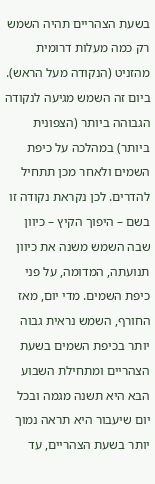בשעת הצהריים תהיה השמש רק כמה מעלות דרומית מהזניט (הנקודה מעל הראש).
ביום זה השמש מגיעה לנקודה הגבוהה ביותר (הצפונית ביותר) במהלכה על כיפת השמים ולאחר מכן תתחיל להדרים. לכן נקראת נקודה זו בשם – היפוך הקיץ – כיוון שבה השמש משנה את כיוון תנועתה, המדומה, על פני כיפת השמים. מדי יום, מאז החורף, השמש נראית גבוה יותר בכיפת השמים בשעת הצהריים ומתחילת השבוע הבא היא תשנה מגמה ובכל יום שיעבור היא תראה נמוך יותר בשעת הצהריים, עד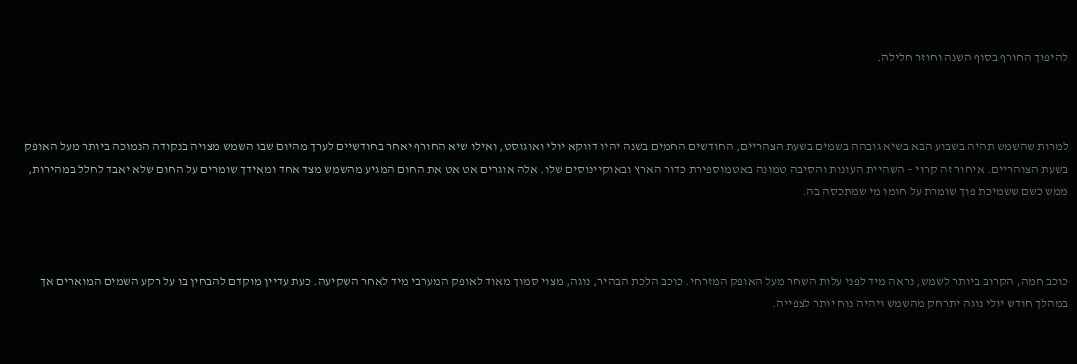להיפוך החורף בסוף השנה וחוזר חלילה.



למרות שהשמש תהיה בשבוע הבא בשיא גובהה בשמים בשעת הצהריים, החודשים החמים בשנה יהיו דווקא יולי ואוגוסט, ואילו שיא החורף יאחר בחודשיים לערך מהיום שבו השמש מצויה בנקודה הנמוכה ביותר מעל האופק בשעת הצוהריים. איחור זה קרוי – השהיית העונות והסיבה טמונה באטמוספירת כדור הארץ ובאוקיינוסים שלו. אלה אוגרים אט אט את החום המגיע מהשמש מצד אחד ומאידך שומרים על החום שלא יאבד לחלל במהירות, ממש כשם ששמיכת פוך שומרת על חומו מי שמתכסה בה.



כוכב חמה, הקרוב ביותר לשמש, נראה מיד לפני עלות השחר מעל האופק המזרחי. כוכב הלכת הבהיר, נוגה, מצוי סמוך מאוד לאופק המערבי מיד לאחר השקיעה. כעת עדיין מוקדם להבחין בו על רקע השמים המוארים אך במהלך חודש יולי נוגה יתרחק מהשמש ויהיה נוח יותר לצפייה.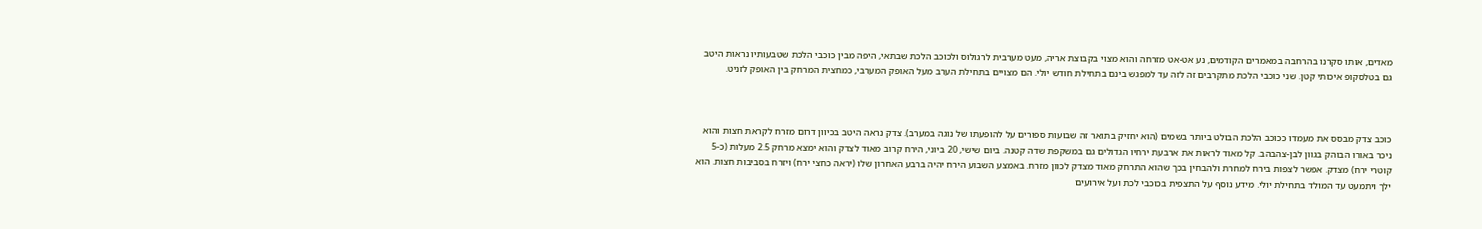מאדים, אותו סקרנו בהרחבה במאמרים הקודמים, נע אט-אט מזרחה והוא מצוי בקבוצת אריה, מעט מערבית לרגולוס ולכוכב הלכת שבתאי, היפה מבין כוכבי הלכת שטבעותיו נראות היטב גם בטלסקופ איכותי קטן. שני כוכבי הלכת מתקרבים זה לזה עד למפגש בינם בתחילת חודש יולי. הם מצויים בתחילת הערב מעל האופק המערבי, כמחצית המרחק בין האופק לזניט.



כוכב צדק מבסס את מעמדו ככוכב הלכת הבולט ביותר בשמים (הוא יחזיק בתואר זה שבועות ספורים על להופעתו של נוגה במערב). צדק נראה היטב בכיוון דרום מזרח לקראת חצות והוא ניכר באורו הבוהק בגוון לבן-צהבהב. קל מאוד לראות את ארבעת ירחיו הגדולים גם במשקפת שדה קטנה. ביום שישי, 20 ביוני, הירח קרוב מאוד לצדק והוא ימצא מרחק 2.5 מעלות (כ-5 קוטרי ירח) מצדק. אפשר לצפות בירח למחרת ולהבחין בכך שהוא התרחק מאוד מצדק לכוון מזרח. באמצע השבוע הירח יהיה ברבע האחרון שלו (יראה כחצי ירח) ויזרח בסביבות חצות. הוא ילך ויתמעט עד המולד בתחילת יולי. מידע נוסף על התצפית בכוכבי לכת ועל אירועים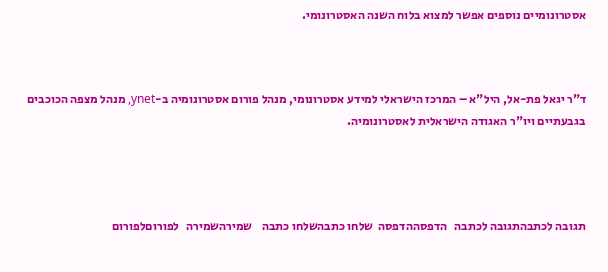אסטרונומיים נוספים אפשר למצוא בלוח השנה האסטרונומי.



ד"ר יגאל פת-אל, היל"א – המרכז הישראלי למידע אסטרונומי, מנהל פורום אסטרונומיה ב-ynet, מנהל מצפה הכוכבים בגבעתיים ויו"ר האגודה הישראלית לאסטרונומיה.




תגובה לכתבהתגובה לכתבה   הדפסההדפסה  שלחו כתבהשלחו כתבה    שמירהשמירה   לפורוםלפורום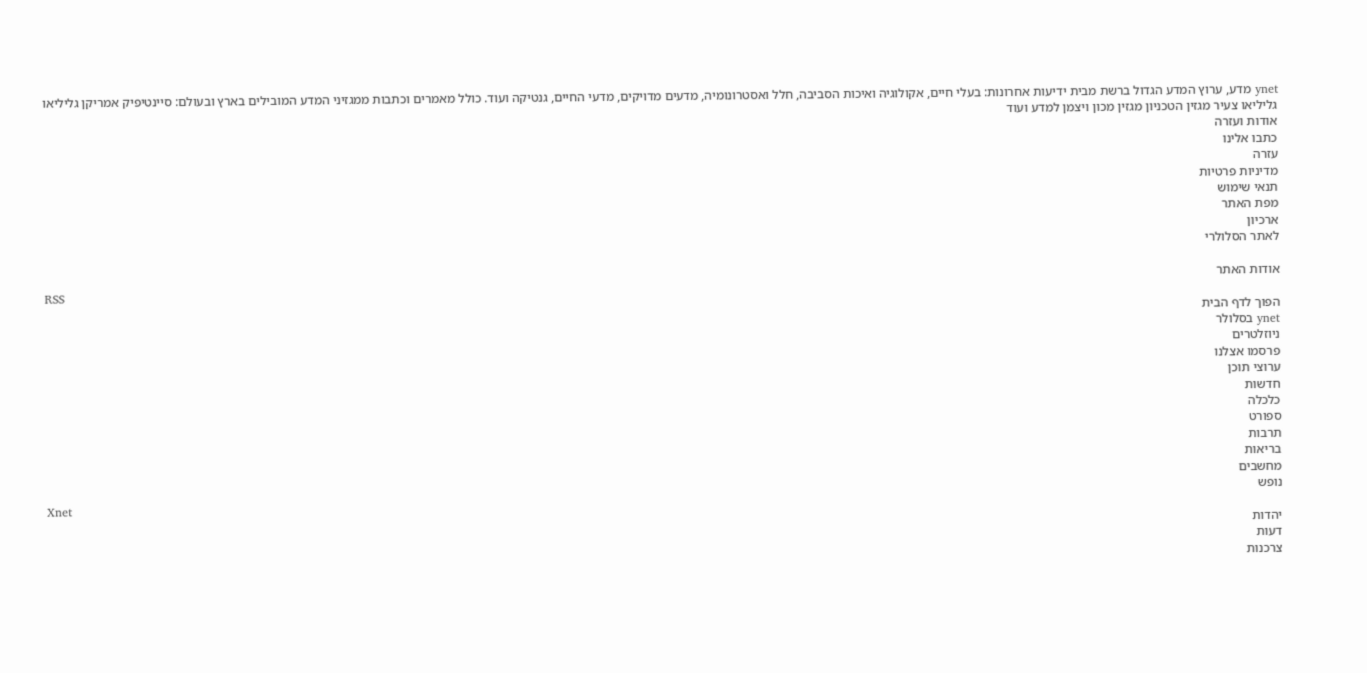ynet מדע, ערוץ המדע הגדול ברשת מבית ידיעות אחרונות: בעלי חיים, אקולוגיה ואיכות הסביבה, חלל ואסטרונומיה, מדעים מדויקים, מדעי החיים, גנטיקה ועוד. כולל מאמרים וכתבות ממגזיני המדע המובילים בארץ ובעולם: סיינטיפיק אמריקן גליליאו גליליאו צעיר מגזין הטכניון מגזין מכון ויצמן למדע ועוד
אודות ועזרה
כתבו אלינו
עזרה
מדיניות פרטיות
תנאי שימוש
מפת האתר
ארכיון
לאתר הסלולרי

אודות האתר
RSS
הפוך לדף הבית
ynet בסלולר
ניוזלטרים
פרסמו אצלנו
ערוצי תוכן
חדשות
כלכלה
ספורט
תרבות
בריאות
מחשבים
נופש
Xnet
יהדות
דעות
צרכנות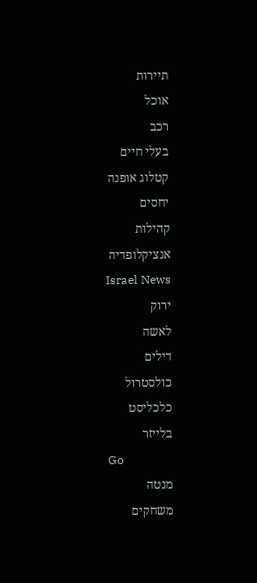תיירות
אוכל
רכב
בעלי חיים
קטלוג אופנה
יחסים
קהילות
אנציקלופדיה
Israel News
ירוק
לאשה
דילים
כולסטרול
כלכליסט
בלייזר
Go
מנטה
משחקים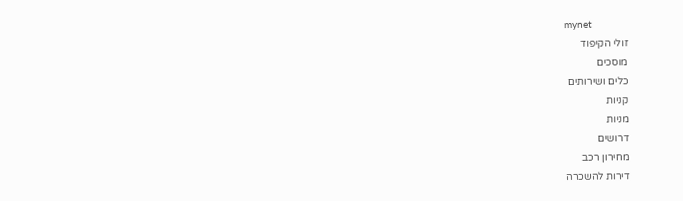mynet
זולי הקיפוד
מוסכים
כלים ושירותים
קניות
מניות
דרושים
מחירון רכב
דירות להשכרה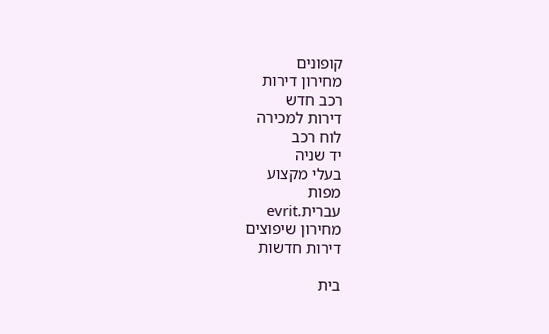קופונים
מחירון דירות
רכב חדש
דירות למכירה
לוח רכב
יד שניה
בעלי מקצוע
מפות
עברית.evrit
מחירון שיפוצים
דירות חדשות

בית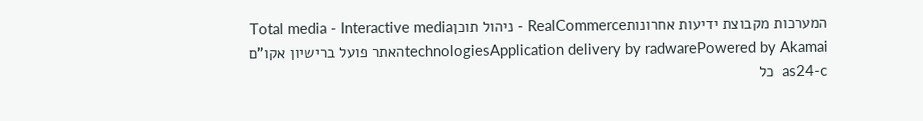המערכות מקבוצת ידיעות אחרונותRealCommerce - ניהול תוכןTotal media - Interactive media technologiesApplication delivery by radwarePowered by Akamaiהאתר פועל ברישיון אקו"ם
as24-c  כל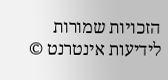הזכויות שמורות לידיעות אינטרנט ©